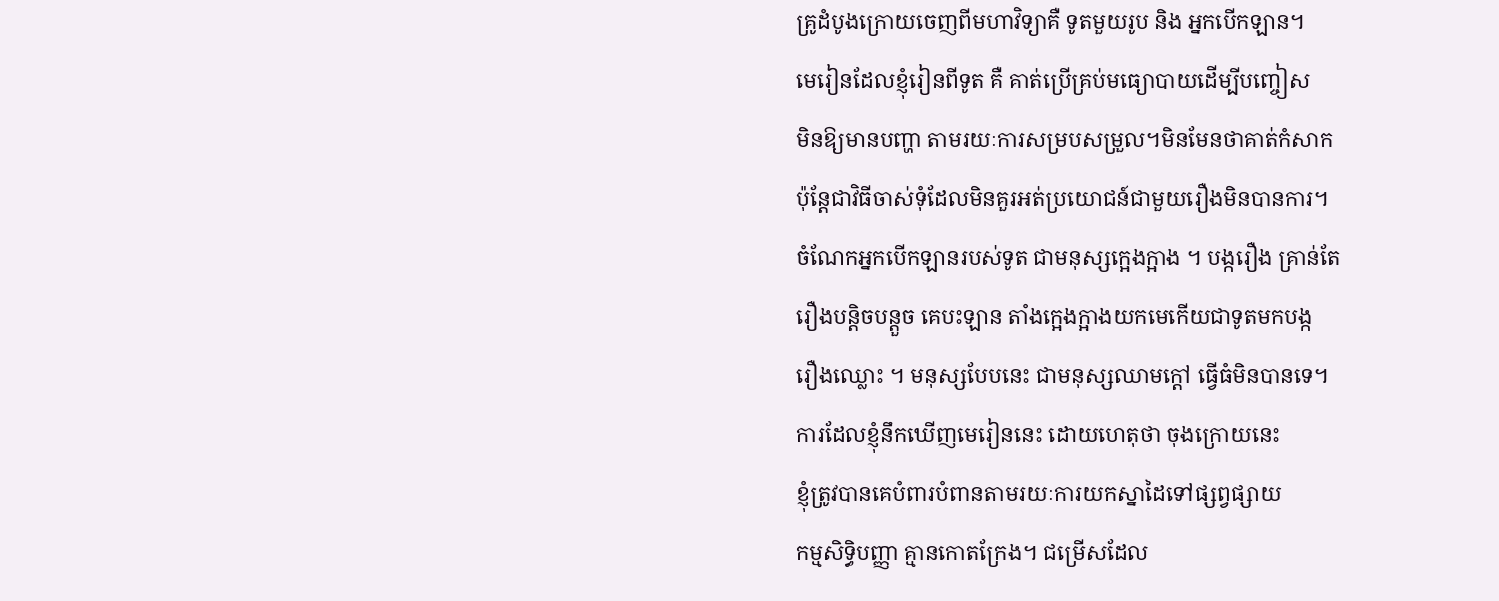គ្រូដំបូងក្រោយចេញពីមហាវិទ្យាគឺ ទូតមួយរូប និង អ្នកបើកឡាន។
មេរៀនដែលខ្ញុំរៀនពីទូត គឺ គាត់ប្រើគ្រប់មធ្យោបាយដើម្បីបញ្ចៀស
មិនឱ្យមានបញ្ហា តាមរយៈការសម្របសម្រួល។មិនមែនថាគាត់កំសាក
ប៉ុន្តែជាវិធីចាស់ទុំដែលមិនគួរអត់ប្រយោជន៍ជាមួយរឿងមិនបានការ។
ចំណែកអ្នកបើកឡានរបស់ទូត ជាមនុស្សក្អេងក្អាង ។ បង្ករឿង គ្រាន់តែ
រឿងបន្តិចបន្តួច គេបះឡាន តាំងក្អេងក្អាងយកមេកើយជាទូតមកបង្ក
រឿងឈ្លោះ ។ មនុស្សបែបនេះ ជាមនុស្សឈាមក្តៅ ធ្វើធំមិនបានទេ។
ការដែលខ្ញុំនឹកឃើញមេរៀននេះ ដោយហេតុថា ចុងក្រោយនេះ
ខ្ញុំត្រូវបានគេបំពារបំពានតាមរយៈការយកស្នាដៃទៅផ្សព្វផ្សាយ
កម្មសិទ្ធិបញ្ញា គ្មានកោតក្រែង។ ជម្រើសដែល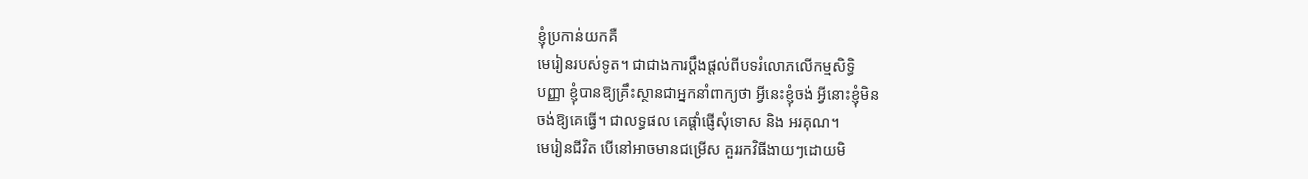ខ្ញុំប្រកាន់យកគឺ
មេរៀនរបស់ទូត។ ជាជាងការប្តឹងផ្តល់ពីបទរំលោភលើកម្មសិទ្ធិ
បញ្ញា ខ្ញុំបានឱ្យគ្រឹះស្ថានជាអ្នកនាំពាក្យថា អ្វីនេះខ្ញុំចង់ អ្វីនោះខ្ញុំមិន
ចង់ឱ្យគេធ្វើ។ ជាលទ្ធផល គេផ្តាំផ្ញើសុំទោស និង អរគុណ។
មេរៀនជីវិត បើនៅអាចមានជម្រើស គួររកវិធីងាយៗដោយមិ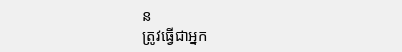ន
ត្រូវធ្វើជាអ្នក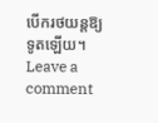បើករថយន្តឱ្យទូតឡើយ។
Leave a comment